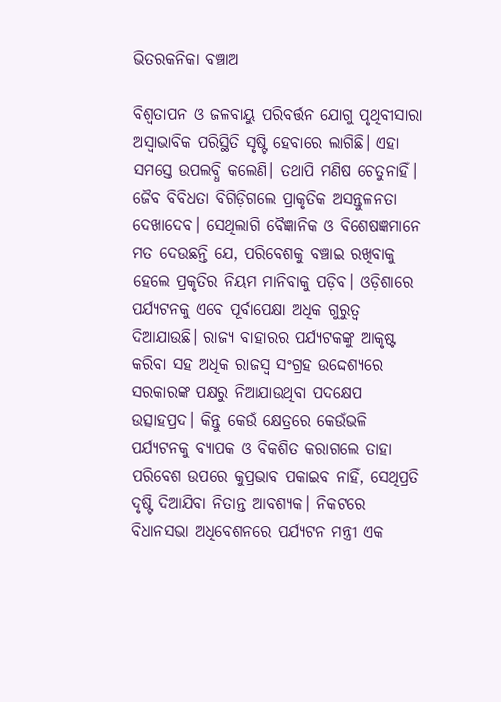ଭିତରକନିକା ବଞ୍ଚାଅ

ବିଶ୍ୱତାପନ ଓ ଜଳବାୟୁ ପରିବର୍ତ୍ତନ ଯୋଗୁ ପୃଥିବୀସାରା ଅସ୍ବାଭାବିକ ପରିସ୍ଥିତି ସୃଷ୍ଟି ହେବାରେ ଲାଗିଛି। ଏହା ସମସ୍ତେ ଉପଲବ୍ଧି କଲେଣି। ତଥାପି ମଣିଷ ଚେତୁନାହିଁ। ଜୈବ ବିବିଧତା ବିଗିଡ଼ିଗଲେ ପ୍ରାକୃତିକ ଅସନ୍ତୁଳନତା ଦେଖାଦେବ। ସେଥିଲାଗି ବୈଜ୍ଞାନିକ ଓ ବିଶେଷଜ୍ଞମାନେ ମତ ଦେଉଛନ୍ତି ଯେ, ପରିବେଶକୁ ବଞ୍ଚାଇ ରଖିବାକୁ ହେଲେ ପ୍ରକୃତିର ନିୟମ ମାନିବାକୁ ପଡ଼ିବ। ଓଡ଼ିଶାରେ ପର୍ଯ୍ୟଟନକୁ ଏବେ ପୂର୍ବାପେକ୍ଷା ଅଧିକ ଗୁରୁତ୍ୱ ଦିଆଯାଉଛି। ରାଜ୍ୟ ବାହାରର ପର୍ଯ୍ୟଟକଙ୍କୁ ଆକୃଷ୍ଟ କରିବା ସହ ଅଧିକ ରାଜସ୍ବ ସଂଗ୍ରହ ଉଦ୍ଦେଶ୍ୟରେ ସରକାରଙ୍କ ପକ୍ଷରୁ ନିଆଯାଉଥିବା ପଦକ୍ଷେପ ଉତ୍ସାହପ୍ରଦ। କିନ୍ତୁ କେଉଁ କ୍ଷେତ୍ରରେ କେଉଁଭଳି ପର୍ଯ୍ୟଟନକୁ ବ୍ୟାପକ ଓ ବିକଶିତ କରାଗଲେ ତାହା ପରିବେଶ ଉପରେ କୁପ୍ରଭାବ ପକାଇବ ନାହିଁ, ସେଥିପ୍ରତି ଦୃଷ୍ଟି ଦିଆଯିବା ନିତାନ୍ତ ଆବଶ୍ୟକ। ନିକଟରେ ବିଧାନସଭା ଅଧିବେଶନରେ ପର୍ଯ୍ୟଟନ ମନ୍ତ୍ରୀ ଏକ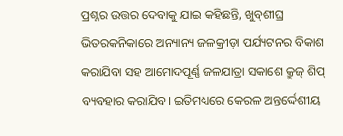ପ୍ରଶ୍ନର ଉତ୍ତର ଦେବାକୁ ଯାଇ କହିଛନ୍ତି, ଖୁବ୍‌ଶୀଘ୍ର ଭିତରକନିକାରେ ଅନ୍ୟାନ୍ୟ ଜଳକ୍ରୀଡ଼ା ପର୍ଯ୍ୟଟନର ବିକାଶ କରାଯିବା ସହ ଆମୋଦପୂର୍ଣ୍ଣ ଜଳଯାତ୍ରା ସକାଶେ କ୍ରୁଜ୍‌ ଶିପ୍‌ ବ୍ୟବହାର କରାଯିବ। ଇତିମଧ୍ୟରେ କେରଳ ଅନ୍ତର୍ଦ୍ଦେଶୀୟ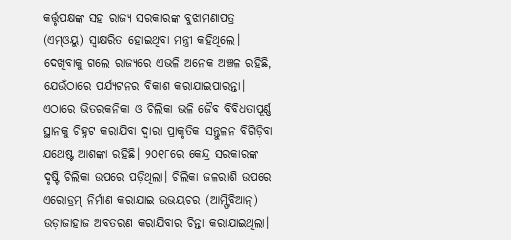କର୍ତ୍ତୃପକ୍ଷଙ୍କ ସହ ରାଜ୍ୟ ସରକାରଙ୍କ ବୁଝାମଣାପତ୍ର (ଏମ୍‌ଓୟୁ) ସ୍ବାକ୍ଷରିତ ହୋଇଥିବା ମନ୍ତ୍ରୀ କହିଥିଲେ।
ଦେଖିବାକୁ ଗଲେ ରାଜ୍ୟରେ ଏଭଳି ଅନେକ ଅଞ୍ଚଳ ରହିଛି, ଯେଉଁଠାରେ ପର୍ଯ୍ୟଟନର ବିକାଶ କରାଯାଇପାରନ୍ତା। ଏଠାରେ ଭିତରକନିକା ଓ ଚିଲିକା ଭଳି ଜୈବ ବିବିଧତାପୂର୍ଣ୍ଣ ସ୍ଥାନକୁ ଚିହ୍ନଟ କରାଯିବା ଦ୍ୱାରା ପ୍ରାକୃତିକ ସନ୍ତୁଳନ ବିଗିଡ଼ିବା ଯଥେଷ୍ଟ ଆଶଙ୍କା ରହିଛି। ୨୦୧୮ରେ କେନ୍ଦ୍ର ସରକାରଙ୍କ ଦୃଷ୍ଟି ଚିଲିକା ଉପରେ ପଡ଼ିଥିଲା। ଚିଲିକା ଜଳରାଶି ଉପରେ ଏରୋଡ୍ରମ୍‌ ନିର୍ମାଣ କରାଯାଇ ଉଭୟଚର (ଆମ୍ଫିବିଆନ୍‌) ଉଡ଼ାଜାହାଜ ଅବତରଣ କରାଯିବାର ଚିନ୍ତା କରାଯାଇଥିଲା।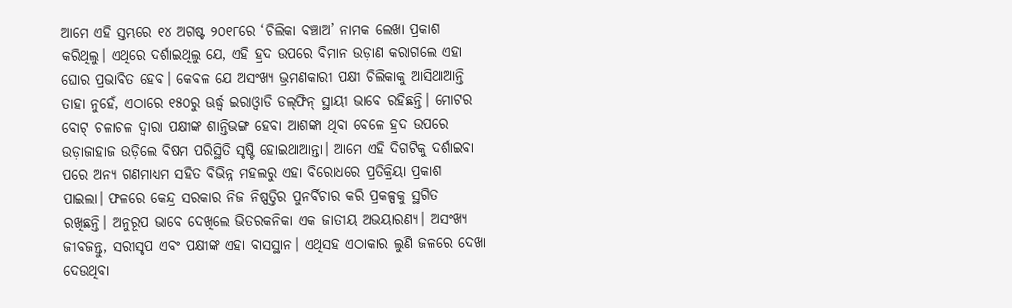ଆମେ ଏହି ସ୍ତମ୍ଭରେ ୧୪ ଅଗଷ୍ଟ ୨୦୧୮ରେ ‘ଚିଲିକା ବଞ୍ଚାଅ’ ନାମକ ଲେଖା ପ୍ରକାଶ କରିଥିଲୁ। ଏଥିରେ ଦର୍ଶାଇଥିଲୁ ଯେ, ଏହି ହ୍ରଦ ଉପରେ ବିମାନ ଉଡ଼ାଣ କରାଗଲେ ଏହା ଘୋର ପ୍ରଭାବିତ ହେବ। କେବଳ ଯେ ଅସଂଖ୍ୟ ଭ୍ରମଣକାରୀ ପକ୍ଷୀ ଚିଲିକାକୁ ଆସିଥାଆନ୍ତି ତାହା ନୁହେଁ, ଏଠାରେ ୧୫୦ରୁ ଊର୍ଦ୍ଧ୍ୱ ଇରାଓ୍ବାଡି ଡଲ୍‌ଫିନ୍‌ ସ୍ଥାୟୀ ଭାବେ ରହିଛନ୍ତି। ମୋଟର ବୋଟ୍‌ ଚଳାଚଳ ଦ୍ୱାରା ପକ୍ଷୀଙ୍କ ଶାନ୍ତିଭଙ୍ଗ ହେବା ଆଶଙ୍କା ଥିବା ବେଳେ ହ୍ରଦ ଉପରେ ଉଡ଼ାଜାହାଜ ଉଡ଼ିଲେ ବିଷମ ପରିସ୍ଥିତି ସୃଷ୍ଟି ହୋଇଥାଆନ୍ତା। ଆମେ ଏହି ଦିଗଟିକୁ ଦର୍ଶାଇବା ପରେ ଅନ୍ୟ ଗଣମାଧ୍ୟମ ସହିତ ବିଭିନ୍ନ ମହଲରୁ ଏହା ବିରୋଧରେ ପ୍ରତିକ୍ରିୟା ପ୍ରକାଶ ପାଇଲା। ଫଳରେ କେନ୍ଦ୍ର ସରକାର ନିଜ ନିଷ୍ପତ୍ତିର ପୁନର୍ବିଚାର କରି ପ୍ରକଳ୍ପକୁ ସ୍ଥଗିତ ରଖିଛନ୍ତି। ଅନୁରୂପ ଭାବେ ଦେଖିଲେ ଭିତରକନିକା ଏକ ଜାତୀୟ ଅଭୟାରଣ୍ୟ। ଅସଂଖ୍ୟ ଜୀବଜନ୍ତୁ, ସରୀସୃପ ଏବଂ ପକ୍ଷୀଙ୍କ ଏହା ବାସସ୍ଥାନ। ଏଥିସହ ଏଠାକାର ଲୁଣି ଜଳରେ ଦେଖା ଦେଉଥିବା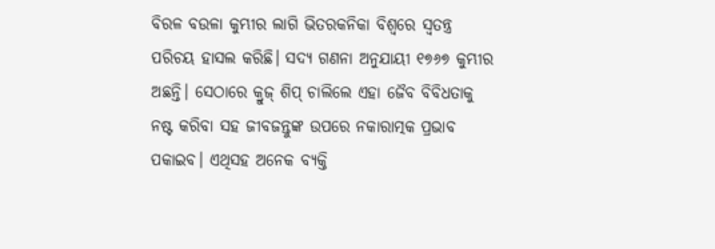ବିରଳ ବଉଳା କୁମ୍ଭୀର ଲାଗି ଭିତରକନିକା ବିଶ୍ୱରେ ସ୍ବତନ୍ତ୍ର ପରିଚୟ ହାସଲ କରିଛି। ସଦ୍ୟ ଗଣନା ଅନୁଯାୟୀ ୧୭୬୭ କୁମ୍ଭୀର ଅଛନ୍ତି। ସେଠାରେ କ୍ରୁଜ୍‌ ଶିପ୍‌ ଚାଲିଲେ ଏହା ଜୈବ ବିବିଧତାକୁ ନଷ୍ଟ କରିବା ସହ ଜୀବଜନ୍ତୁଙ୍କ ଉପରେ ନକାରାତ୍ମକ ପ୍ରଭାବ ପକାଇବ। ଏଥିସହ ଅନେକ ବ୍ୟକ୍ତି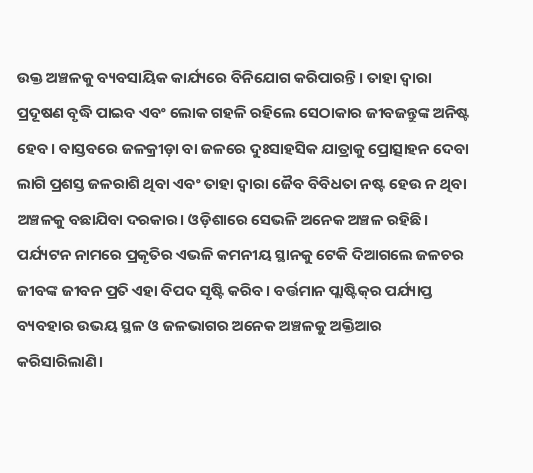ଉକ୍ତ ଅଞ୍ଚଳକୁ ବ୍ୟବସାୟିକ କାର୍ଯ୍ୟରେ ବିନିଯୋଗ କରିପାରନ୍ତି। ତାହା ଦ୍ୱାରା ପ୍ରଦୂଷଣ ବୃଦ୍ଧି ପାଇବ ଏବଂ ଲୋକ ଗହଳି ରହିଲେ ସେଠାକାର ଜୀବଜନ୍ତୁଙ୍କ ଅନିଷ୍ଟ ହେବ। ବାସ୍ତବରେ ଜଳକ୍ରୀଡ଼ା ବା ଜଳରେ ଦୁଃସାହସିକ ଯାତ୍ରାକୁ ପ୍ରୋତ୍ସାହନ ଦେବା ଲାଗି ପ୍ରଶସ୍ତ ଜଳରାଶି ଥିବା ଏବଂ ତାହା ଦ୍ୱାରା ଜୈବ ବିବିଧତା ନଷ୍ଟ ହେଉ ନ ଥିବା ଅଞ୍ଚଳକୁ ବଛାଯିବା ଦରକାର। ଓଡ଼ିଶାରେ ସେଭଳି ଅନେକ ଅଞ୍ଚଳ ରହିଛି। ପର୍ଯ୍ୟଟନ ନାମରେ ପ୍ରକୃତିର ଏଭଳି କମନୀୟ ସ୍ଥାନକୁ ଟେକି ଦିଆଗଲେ ଜଳଚର ଜୀବଙ୍କ ଜୀବନ ପ୍ରତି ଏହା ବିପଦ ସୃଷ୍ଟି କରିବ। ବର୍ତ୍ତମାନ ପ୍ଲାଷ୍ଟିକ୍‌ର ପର୍ଯ୍ୟାପ୍ତ ବ୍ୟବହାର ଉଭୟ ସ୍ଥଳ ଓ ଜଳଭାଗର ଅନେକ ଅଞ୍ଚଳକୁ ଅକ୍ତିଆର କରିସାରିଲାଣି।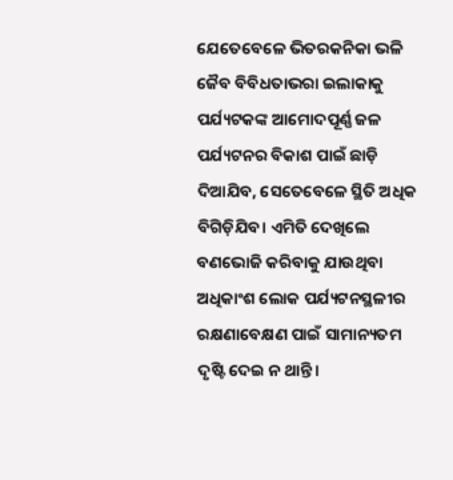ଯେତେବେଳେ ଭିତରକନିକା ଭଳି ଜୈବ ବିବିଧତାଭରା ଇଲାକାକୁ ପର୍ଯ୍ୟଟକଙ୍କ ଆମୋଦପୂର୍ଣ୍ଣ ଜଳ ପର୍ଯ୍ୟଟନର ବିକାଶ ପାଇଁ ଛାଡ଼ି ଦିଆଯିବ, ସେତେବେଳେ ସ୍ଥିତି ଅଧିକ ବିଗିଡ଼ିଯିବ। ଏମିତି ଦେଖିଲେ ବଣଭୋଜି କରିବାକୁ ଯାଉଥିବା ଅଧିକାଂଶ ଲୋକ ପର୍ଯ୍ୟଟନସ୍ଥଳୀର ରକ୍ଷଣାବେକ୍ଷଣ ପାଇଁ ସାମାନ୍ୟତମ ଦୃଷ୍ଟି ଦେଇ ନ ଥାନ୍ତି।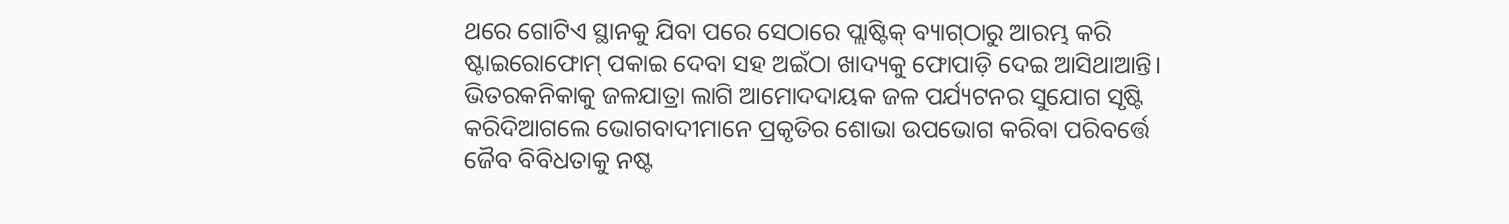ଥରେ ଗୋଟିଏ ସ୍ଥାନକୁ ଯିବା ପରେ ସେଠାରେ ପ୍ଲାଷ୍ଟିକ୍‌ ବ୍ୟାଗ୍‌ଠାରୁ ଆରମ୍ଭ କରି ଷ୍ଟାଇରୋଫୋମ୍‌ ପକାଇ ଦେବା ସହ ଅଇଁଠା ଖାଦ୍ୟକୁ ଫୋପାଡ଼ି ଦେଇ ଆସିଥାଆନ୍ତି। ଭିତରକନିକାକୁ ଜଳଯାତ୍ରା ଲାଗି ଆମୋଦଦାୟକ ଜଳ ପର୍ଯ୍ୟଟନର ସୁଯୋଗ ସୃଷ୍ଟି କରିଦିଆଗଲେ ଭୋଗବାଦୀମାନେ ପ୍ରକୃତିର ଶୋଭା ଉପଭୋଗ କରିବା ପରିବର୍ତ୍ତେ ଜୈବ ବିବିଧତାକୁ ନଷ୍ଟ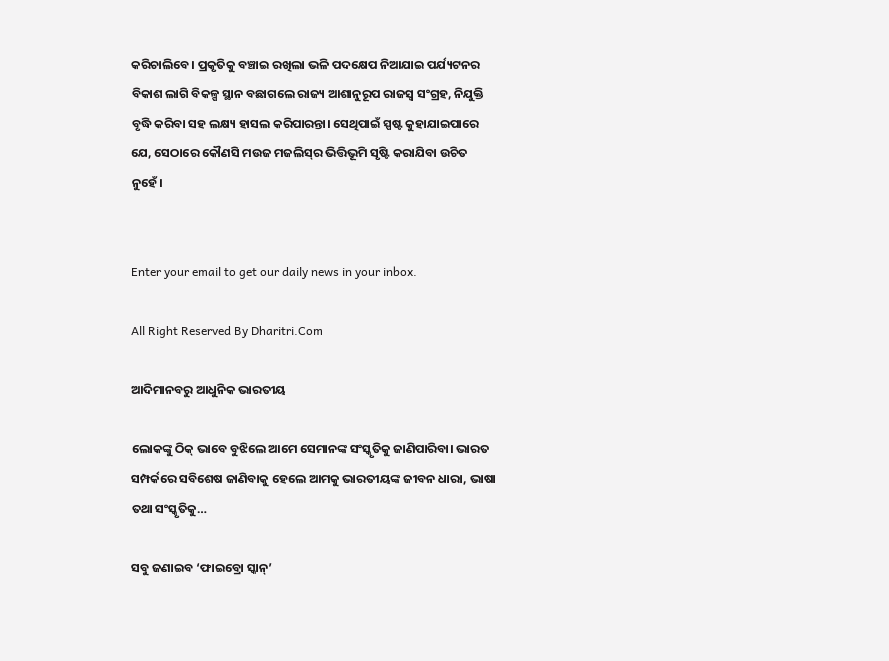କରିଚାଲିବେ। ପ୍ରକୃତିକୁ ବଞ୍ଚାଇ ରଖିଲା ଭଳି ପଦକ୍ଷେପ ନିଆଯାଇ ପର୍ଯ୍ୟଟନର ବିକାଶ ଲାଗି ବିକଳ୍ପ ସ୍ଥାନ ବଛାଗଲେ ରାଜ୍ୟ ଆଶାନୁରୂପ ରାଜସ୍ବ ସଂଗ୍ରହ, ନିଯୁକ୍ତି ବୃଦ୍ଧି କରିବା ସହ ଲକ୍ଷ୍ୟ ହାସଲ କରିପାରନ୍ତା। ସେଥିପାଇଁ ସ୍ପଷ୍ଟ କୁହାଯାଇପାରେ ଯେ, ସେଠାରେ କୌଣସି ମଉଜ ମଜଲିସ୍‌ର ଭିତ୍ତିଭୂମି ସୃଷ୍ଟି କରାଯିବା ଉଚିତ ନୁହେଁ।


Enter your email to get our daily news in your inbox.

All Right Reserved By Dharitri.Com

ଆଦିମାନବରୁ ଆଧୁନିକ ଭାରତୀୟ

ଲୋକଙ୍କୁ ଠିକ୍‌ ଭାବେ ବୁଝିଲେ ଆମେ ସେମାନଙ୍କ ସଂସ୍କୃତିକୁ ଜାଣିପାରିବା। ଭାରତ ସମ୍ପର୍କରେ ସବିଶେଷ ଜାଣିବାକୁ ହେଲେ ଆମକୁ ଭାରତୀୟଙ୍କ ଜୀବନ ଧାରା, ଭାଷା ତଥା ସଂସ୍କୃତିକୁ…

ସବୁ ଜଣାଇବ ‘ଫାଇବ୍ରୋ ସ୍କାନ୍‌’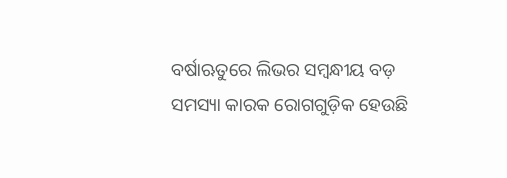ବର୍ଷାଋତୁରେ ଲିଭର ସମ୍ବନ୍ଧୀୟ ବଡ଼ ସମସ୍ୟା କାରକ ରୋଗଗୁଡ଼ିକ ହେଉଛି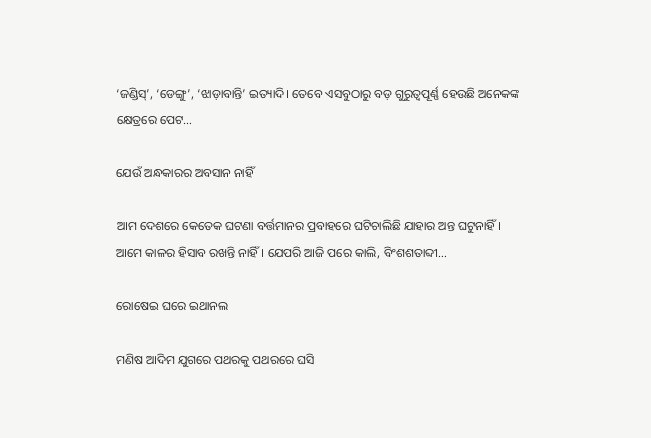‘ଜଣ୍ଡିସ୍‌’, ‘ଡେଙ୍ଗୁ’, ‘ଝାଡ଼ାବାନ୍ତି’ ଇତ୍ୟାଦି। ତେବେ ଏସବୁଠାରୁ ବଡ଼ ଗୁରୁତ୍ୱପୂର୍ଣ୍ଣ ହେଉଛି ଅନେକଙ୍କ କ୍ଷେତ୍ରରେ ପେଟ…

ଯେଉଁ ଅନ୍ଧକାରର ଅବସାନ ନାହିଁ

ଆମ ଦେଶରେ କେତେକ ଘଟଣା ବର୍ତ୍ତମାନର ପ୍ରବାହରେ ଘଟିଚାଲିଛି ଯାହାର ଅନ୍ତ ଘଟୁନାହିଁ। ଆମେ କାଳର ହିସାବ ରଖନ୍ତି ନାହିଁ। ଯେପରି ଆଜି ପରେ କାଲି, ବିଂଶଶତାବ୍ଦୀ…

ରୋଷେଇ ଘରେ ଇଥାନଲ

ମଣିଷ ଆଦିମ ଯୁଗରେ ପଥରକୁ ପଥରରେ ଘସି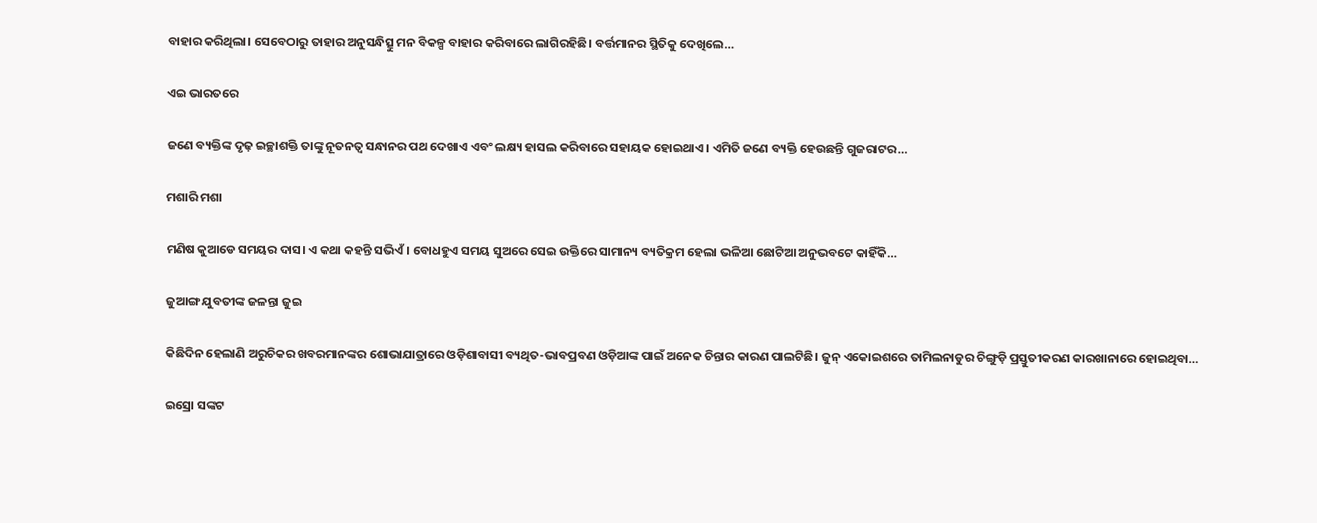ବାହାର କରିଥିଲା। ସେବେଠାରୁ ତାହାର ଅନୁସନ୍ଧିତ୍ସୁ ମନ ବିକଳ୍ପ ବାହାର କରିବାରେ ଲାଗିରହିଛି। ବର୍ତ୍ତମାନର ସ୍ଥିତିକୁ ଦେଖିଲେ…

ଏଇ ଭାରତରେ

ଜଣେ ବ୍ୟକ୍ତିଙ୍କ ଦୃଢ଼ ଇଚ୍ଛାଶକ୍ତି ତାଙ୍କୁ ନୂତନତ୍ୱ ସନ୍ଧାନର ପଥ ଦେଖାଏ ଏବଂ ଲକ୍ଷ୍ୟ ହାସଲ କରିବାରେ ସହାୟକ ହୋଇଥାଏ। ଏମିତି ଜଣେ ବ୍ୟକ୍ତି ହେଉଛନ୍ତି ଗୁଜରାଟର…

ମଶାରି ମଶା

ମଣିଷ କୁଆଡେ ସମୟର ଦାସ। ଏ କଥା କହନ୍ତି ସଭିଏଁ। ବୋଧହୁଏ ସମୟ ସୁଅରେ ସେଇ ଉକ୍ତିରେ ସାମାନ୍ୟ ବ୍ୟତିକ୍ରମ ହେଲା ଭଳିଆ ଛୋଟିଆ ଅନୁଭବଟେ କାହିଁକି…

ଜୁଆଙ୍ଗ ଯୁବତୀଙ୍କ ଜଳନ୍ତା ଜୁଇ

କିଛିଦିନ ହେଲାଣି ଅରୁଚିକର ଖବରମାନଙ୍କର ଶୋଭାଯାତ୍ରାରେ ଓଡ଼ିଶାବାସୀ ବ୍ୟଥିତ-ଭାବପ୍ରବଣ ଓଡ଼ିଆଙ୍କ ପାଇଁ ଅନେକ ଚିନ୍ତାର କାରଣ ପାଲଟିଛି। ଜୁନ୍‌ ଏକୋଇଶରେ ତାମିଲନାଡୁର ଚିଙ୍ଗୁଡ଼ି ପ୍ରସ୍ତୁତୀକରଣ କାରଖାନାରେ ହୋଇଥିବା…

ଇସ୍ରୋ ସଙ୍କଟ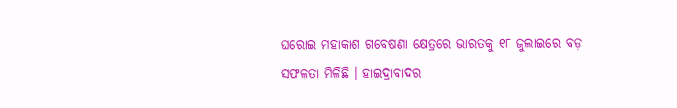ଘରୋଇ ମହାକାଶ ଗବେଷଣା କ୍ଷେତ୍ରରେ ଭାରତକୁ ୧୮ ଜୁଲାଇରେ ବଡ଼ ସଫଳତା ମିଳିଛି । ହାଇଦ୍ରାବାଦର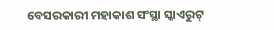ବେସରକାରୀ ମହାକାଶ ସଂସ୍ଥା ସ୍କାଏରୁଟ୍‌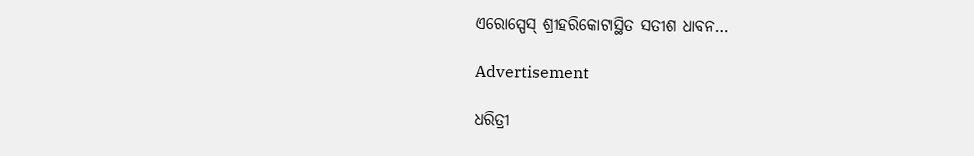ଏରୋସ୍ପେସ୍‌ ଶ୍ରୀହରିକୋଟାସ୍ଥିତ ସତୀଶ ଧାବନ…

Advertisement

ଧରିତ୍ରୀ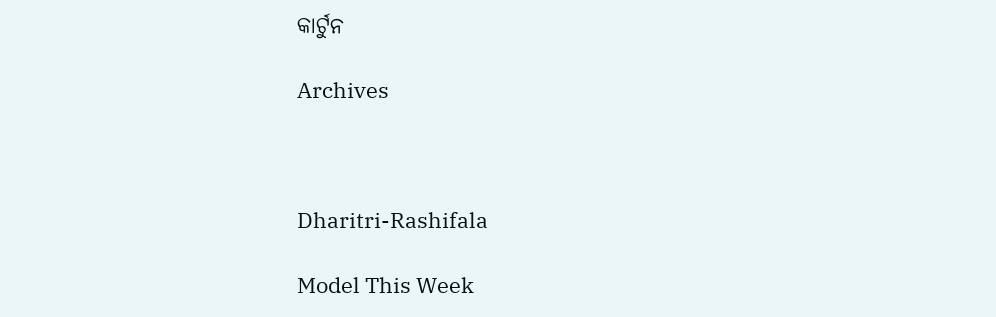କାର୍ଟୁନ

Archives



Dharitri-Rashifala

Model This Week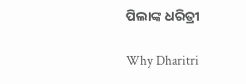ପିଲାଙ୍କ ଧରିତ୍ରୀ

Why Dharitri